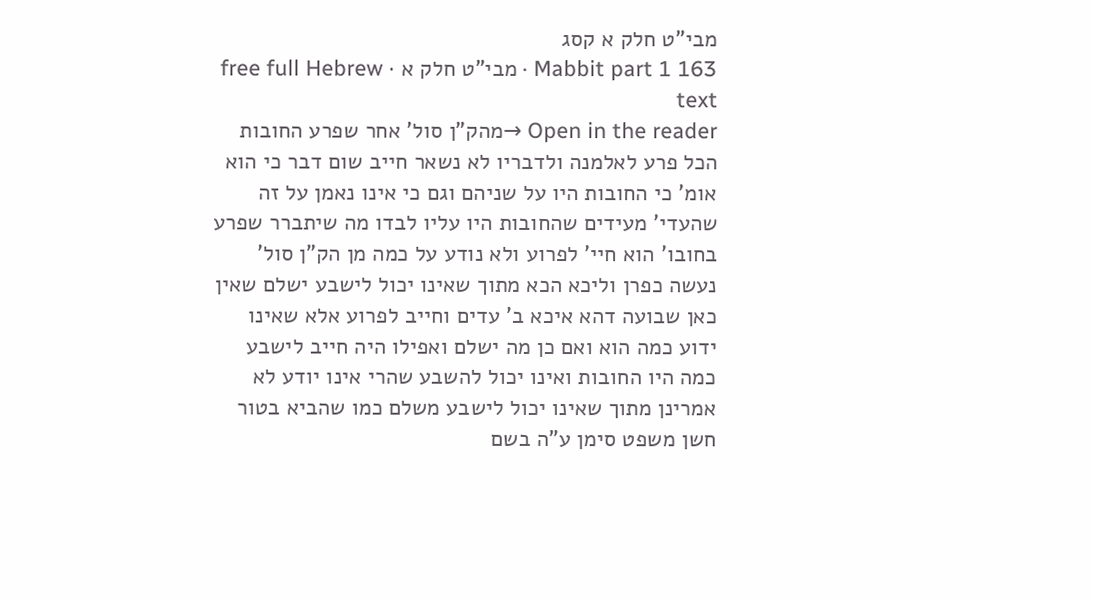מבי"ט חלק א קסג
Mabbit part 1 163 · מבי"ט חלק א · free full Hebrew text
Open in the reader →מהק"ן סול' אחר שפרע החובות הכל פרע לאלמנה ולדבריו לא נשאר חייב שום דבר כי הוא אומ' כי החובות היו על שניהם וגם כי אינו נאמן על זה שהעדי' מעידים שהחובות היו עליו לבדו מה שיתברר שפרע בחובו' הוא חיי' לפרוע ולא נודע על כמה מן הק"ן סול' נעשה כפרן וליכא הכא מתוך שאינו יכול לישבע ישלם שאין כאן שבועה דהא איכא ב' עדים וחייב לפרוע אלא שאינו ידוע כמה הוא ואם כן מה ישלם ואפילו היה חייב לישבע כמה היו החובות ואינו יכול להשבע שהרי אינו יודע לא אמרינן מתוך שאינו יכול לישבע משלם כמו שהביא בטור חשן משפט סימן ע"ה בשם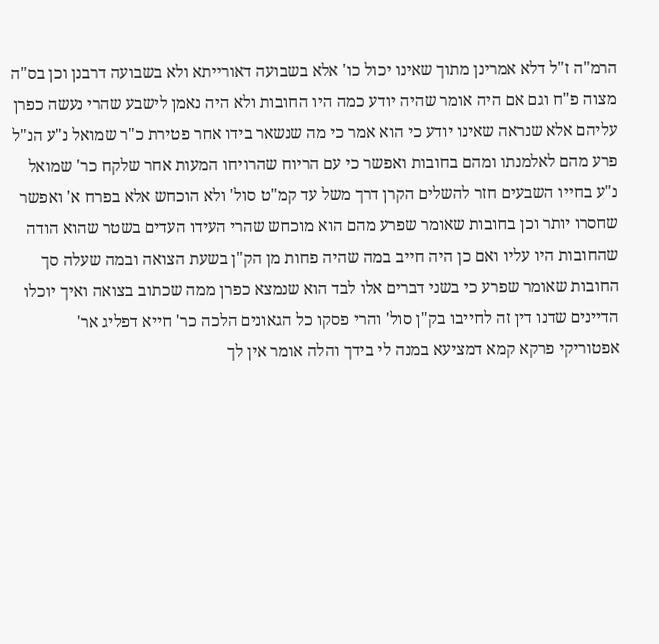הרמ"ה ז"ל דלא אמרינן מתוך שאינו יכול כו' אלא בשבועה דאורייתא ולא בשבועה דרבנן וכן בס"ה מצוה פ"ח וגם אם היה אומר שהיה יודע כמה היו החובות ולא היה נאמן לישבע שהרי נעשה כפרן עליהם אלא שנראה שאינו יודע כי הוא אמר כי מה שנשאר בידו אחר פטירת כ"ר שמואל נ"ע הנ"ל פרע מהם לאלמנתו ומהם בחובות ואפשר כי עם הריוח שהרויחו המעות אחר שלקח כר' שמואל נ"ע בחייו השבעים חזר להשלים הקרן דרך משל עד קמ"ט סול' ולא הוכחש אלא בפרח א' ואפשר שחסרו יותר וכן בחובות שאומר שפרע מהם הוא מוכחש שהרי העידו העדים בשטר שהוא הודה שהחובות היו עליו ואם כן היה חייב במה שהיה פחות מן הק"ן בשעת הצואה ובמה שעלה סך החובות שאומר שפרע כי בשני דברים אלו לבד הוא שנמצא כפרן ממה שכתוב בצואה ואיך יוכלו הדיינים שדנו דין זה לחייבו בק"ן סול' והרי פסקו כל הגאונים הלכה כר' חייא דפליג אר' אפטוריקי פרקא קמא דמציעא במנה לי בידך והלה אומר אין לך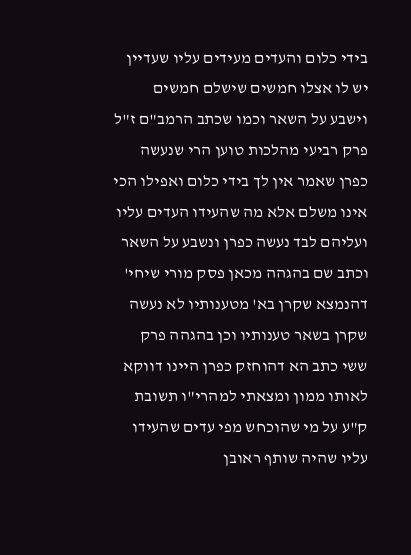בידי כלום והעדים מעידים עליו שעדיין יש לו אצלו חמשים שישלם חמשים וישבע על השאר וכמו שכתב הרמב"ם ז"ל פרק רביעי מהלכות טוען הרי שנעשה כפרן שאמר אין לך בידי כלום ואפילו הכי אינו משלם אלא מה שהעידו העדים עליו ועליהם לבד נעשה כפרן ונשבע על השאר וכתב שם בהגהה מכאן פסק מורי שיחי' דהנמצא שקרן בא' מטענותיו לא נעשה שקרן בשאר טענותיו וכן בהגהה פרק ששי כתב הא דהוחזק כפרן היינו דווקא לאותו ממון ומצאתי למהרי"ו תשובת ק"ע על מי שהוכחש מפי עדים שהעידו עליו שהיה שותף ראובן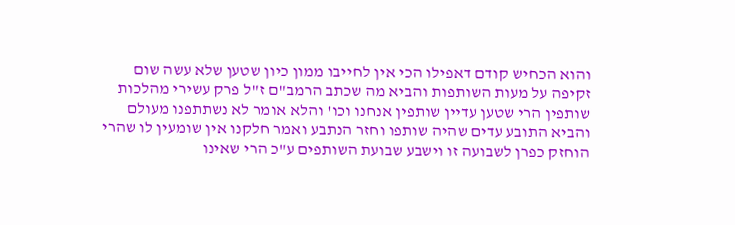והוא הכחיש קודם דאפילו הכי אין לחייבו ממון כיון שטען שלא עשה שום זקיפה על מעות השותפות והביא מה שכתב הרמב"ם ז"ל פרק עשירי מהלכות שותפין הרי שטען עדיין שותפין אנחנו וכו' והלא אומר לא נשתתפנו מעולם והביא התובע עדים שהיה שותפו וחזר הנתבע ואמר חלקנו אין שומעין לו שהרי הוחזק כפרן לשבועה זו וישבע שבועת השותפים ע"כ הרי שאינו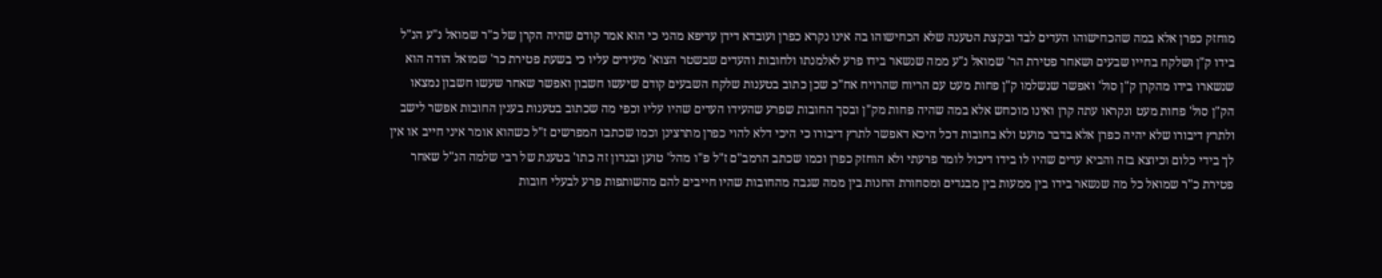מוחזק כפרן אלא במה שהכחישוהו העדים לבד ובקצת הטענה שלא הכחישוהו בה אינו נקרא כפרן ועובדא דידן עדיפא מהני כי הוא אמר קודם שהיה הקרן של כ"ר שמואל נ"ע הנ"ל בידו ק"ן ושלקח בחייו שבעים ושאחר פטירת הר' שמואל נ"ע ממה שנשאר בידו פרע לאלמנתו ולחובות והעדים שבשטר הצוא' מעידים עליו כי בשעת פטירת כר' שמואל הודה הוא שנשארו בידו מהקרן ק"ן סול' ואפשר שנשלמו ק"ן פחות מעט עם הריוח שהרויח אח"כ שכן כתוב בטענות שלקח השבעים קודם שיעשו חשבון ואפשר שאחר שעשו חשבון נמצאו הק"ן סול' פחות מעט ונקראו עתה קרן ואינו מוכחש אלא במה שהיה פחות מק"ן ובסך החובות שפרע שהעידו העדים שהיו עליו וכפי מה שכתוב בטענות בענין החובות אפשר לישב ולתרץ דיבורו שלא יהיה כפרן אלא בדבר מועט ולא בחובות דכל היכא דאפשר לתרץ דיבורו כי היכי דלא להוי כפרן מתרצינן וכמו שכתבו המפרשים ז"ל כשהוא אומר איני חייב או אין לך בידי כלום וכיוצא בזה והביא עדים שהיו לו בידו דיכול לומר פרעתי ולא הוחזק כפרן וכמו שכתב הרמב"ם ז"ל פ"ו מהל' טוען ובנדון זה כתו' בטענת של רבי שלמה הנ"ל שאחר פטירת כ"ר שמואל כל מה שנשאר בידו בין ממעות בין מבגדים ומסחורת החנות בין ממה שגבה מהחובות שהיו חייבים להם מהשותפות פרע לבעלי חובות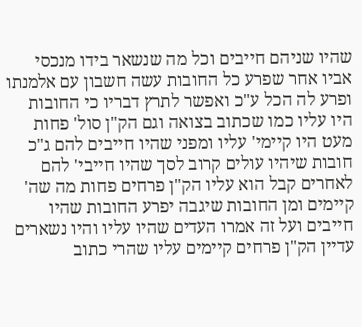שהיו שניהם חייבים וכל מה שנשאר בידו מנכסי אביו אחר שפרע כל החובות עשה חשבון עם אלמנתו ופרע לה הכל ע"כ ואפשר לתרץ דבריו כי החובות היו עליו כמו שכתוב בצואה וגם הק"ן סול' פחות מעט היו קיימי' עליו ומפני שהיו חייבים להם ג"כ חובות שיהיו עולים קרוב לסך שהיו חייבי' להם לאחרים קבל הוא עליו הק"ן פרחים פחות מה שה' קיימים ומן החובות שיגבה יפרע החובות שהיו חייבים ועל זה אמרו העדים שהיו עליו והיו נשארים עדיין הק"ן פרחים קיימים עליו שהרי כתוב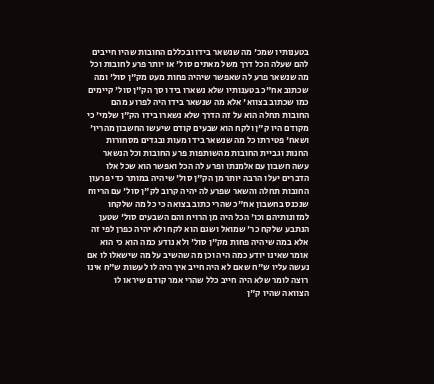בטענותיו שמכ' מה שנשאר בידו ובכללם החובות שהיו חייבים להם שעלה הכל דרך משל מאתים סול' או יותר פרע לחובות וכל מה שנשאר פרע לה שאפשר שיהיה פחות מעט מק"ן סול' ומה שכתוב אח"כ בטענותיו שלא נשארו בידו סך הק"ן סול' קיימים כמו שכתוב בצווא' אלא מה שנשאר בידו היה לפרוע מהם החובות תחלה הוא על זה הדרך שלא נשארו בידו הק"ן שלמי' כי מקודם היו ק"ן ולקח הוא שבעים קודם שיעשו החשבון מהריו' ושאח' פטירתו כל מה שנשאר בידו מעות ובגדים מסחורות החנות וגביית החובות מהשותפות פרע החובות וכל הנשאר עשה חשבון עם אלמנתו ופרע לה הכל ואפשר הוא שכל אלו הדברים יעלו הרבה יותר מן הק"ן סול' שיהיה במותר כדי פרעון החובות תחלה והשאר שפרע לה יהיה קרוב לק"ן סול' עם הריוח שנכנס בחשבון אח"כ שהרי כתוב בצואה כי כל מה שלקחו למזונותיהם וכו' הכל היה מן הרויח והם השבעים סול' שטען הנתבע שלקח כר' שמואל ושגם הוא לקח ולא יהיה כפרן לפי זה אלא במה שיהיה פחות מק"ן סול' ולא נודע כמה הוא כי הוא אומר שאינו יודע כמה היה וכן מה שהשיב על מה שישאלו לו אם נעשה עליו ש"ח שאם לא היה חייב איך היה לו לעשות ש"ח אינו רוצה לומר שלא היה חייב כלל שהרי אמר קודם שיראו לו הצוואה שהיו ק"ן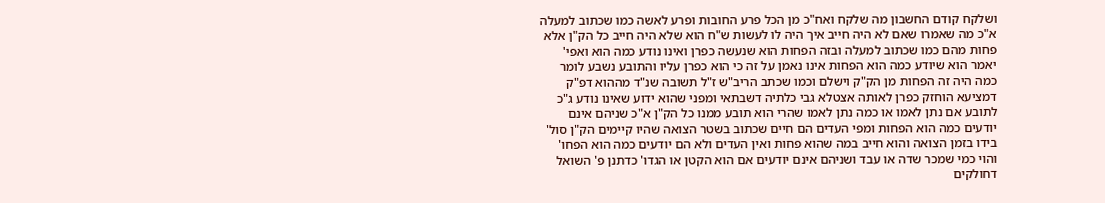ושלקח קודם החשבון מה שלקח ואח"כ מן הכל פרע החובות ופרע לאשה כמו שכתוב למעלה א"כ מה שאמרו שאם לא היה חייב איך היה לו לעשות ש"ח הוא שלא היה חייב כל הק"ן אלא פחות מהם כמו שכתוב למעלה ובזה הפחות הוא שנעשה כפרן ואינו נודע כמה הוא ואפי' יאמר הוא שיודע כמה הוא הפחות אינו נאמן על זה כי הוא כפרן עליו והתובע נשבע לומר כמה היה זה הפחות מן הק"ק וישלם וכמו שכתב הריב"ש ז"ל תשובה שנ"ד מההוא דפ"ק דמציעא הוחזק כפרן לאותה אצטלא גבי כלתיה דשבתאי ומפני שהוא ידוע שאינו נודע ג"כ לתובע אם נתן לאמו או כמה נתן לאמו שהרי הוא תובע ממנו כל הק"ן א"כ שניהם אינם יודעים כמה הוא הפחות ומפי העדים הם חיים שכתוב בשטר הצואה שהיו קיימים הק"ן סול' בידו בזמן הצואה והוא חייב במה שהוא פחות ואין העדים ולא הם יודעים כמה הוא הפחו' והוי כמי שמכר שדה או עבד ושניהם אינם יודעים אם הוא הקטן או הגדו' כדתנן פ' השואל דחולקים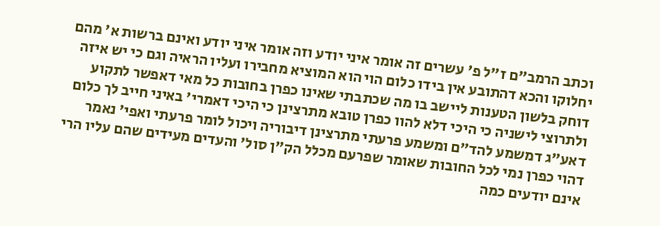וכתב הרמב"ם ז"ל פ' עשרים זה אומר איני יודע וזה אומר איני יודע ואינם ברשות א' מהם יחלוקו והכא דהתובע אין בידו כלום הוי הוא המוציא מחבירו ועליו הראיה וגם כי יש איזה דוחק בלשון הטענות ליישב בו מה שכתבתי שאינו כפרן בחובות כל מאי דאפשר לתקוע ולתרוצי לישניה כי היכי דלא להוו כפרן טובא מתרצינן כי היכי דאמרי' באיני חייב לך כלום דאע"ג דמשמע להד"ם ומשמע פרעתי מתרצינן דיבוריה ויכול לומר פרעתי ואפי' נאמר דהוי כפרן נמי לכל החובות שאומר שפרעם מכלל הק"ן סול' והעדים מעידים שהם עליו הרי אינם יודעים כמה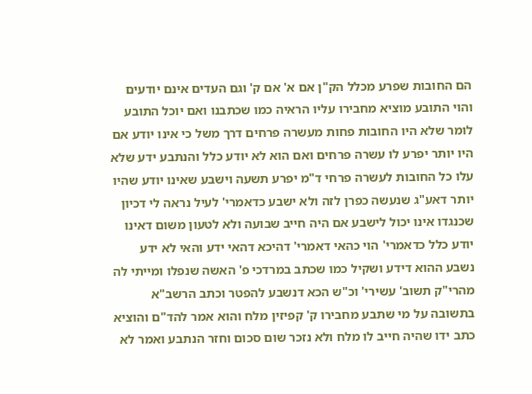הם החובות שפרע מכלל הק"ן אם א' אם ק' וגם העדים אינם יודעים והוי התובע מוציא מחבירו עליו הראיה כמו שכתבנו ואם יוכל התובע לומר שלא היו החובות פחות מעשרה פרחים דרך משל כי אינו יודע אם היו יותר יפרע לו עשרה פרחים ואם הוא לא יודע כלל והנתבע ידע שלא עלו כל החובות לעשרה פרחי ד"מ יפרע תשעה וישבע שאינו יודע שהיו יותר דאע"ג שנעשה כפרן לזה ולא ישבע כדאמרי' לעיל נראה לי דכיון שכנגדו אינו יכול לישבע אם היה חייב שבועה ולא לטעון משום דאינו יודע כלל כדאמרי' הוי כהאי דאמרי' דהיכא דהאי ידע והאי לא ידע נשבע ההוא דידע ושקיל כמו שכתב במרדכי פ' האשה שנפלו ומייתי לה מהרי"ק תשוב' עשירי' וכ"ש הכא דנשבע להפטר וכתב הרשב"א בתשובה על מי שתבע מחבירו ק' קפיזין מלח והוא אמר להד"ם והוציא כתב ידו שהיה חייב לו מלח ולא נזכר שום סכום וחזר הנתבע ואמר לא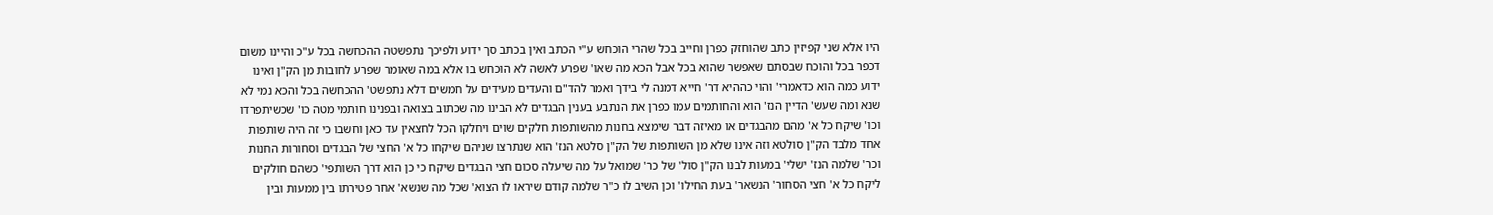היו אלא שני קפיזין כתב שהוחזק כפרן וחייב בכל שהרי הוכחש ע"י הכתב ואין בכתב סך ידוע ולפיכך נתפשטה ההכחשה בכל ע"כ והיינו משום דכפר בכל והוכח שבסתם שאפשר שהוא בכל אבל הכא מה שאו' שפרע לאשה לא הוכחש בו אלא במה שאומר שפרע לחובות מן הק"ן ואינו ידוע כמה הוא כדאמרי' והוי כההיא דר' חייא דמנה לי בידך ואמר להד"ם והעדים מעידים על חמשים דלא נתפשט' ההכחשה בכל והכא נמי לא שנא ומה שעש' הדיין הנז' הוא והחותמים עמו כפרן את הנתבע בענין הבגדים לא הבינו מה שכתוב בצואה ובפנינו חותמי מטה כו' שכשיתפרדו וכו' שיקח כל א' מהם מהבגדים או מאיזה דבר שימצא בחנות מהשותפות חלקים שוים ויחלקו הכל לחצאין עד כאן וחשבו כי זה היה שותפות אחד מלבד הק"ן סולטא וזה אינו שלא מן השותפות של הק"ן סלטא הנז' הוא שנתרצו שניהם שיקחו כל א' החצי של הבגדים וסחורות החנות וכר' שלמה הנז' ישלי' במעות לבנו הק"ן סול' של כר' שמואל על מה שיעלה סכום חצי הבגדים שיקח כי כן הוא דרך השותפי' כשהם חולקים ליקח כל א' חצי הסחור' הנשאר' בעת החילו' וכן השיב לו כ"ר שלמה קודם שיראו לו הצוא' שכל מה שנשא' אחר פטירתו בין ממעות ובין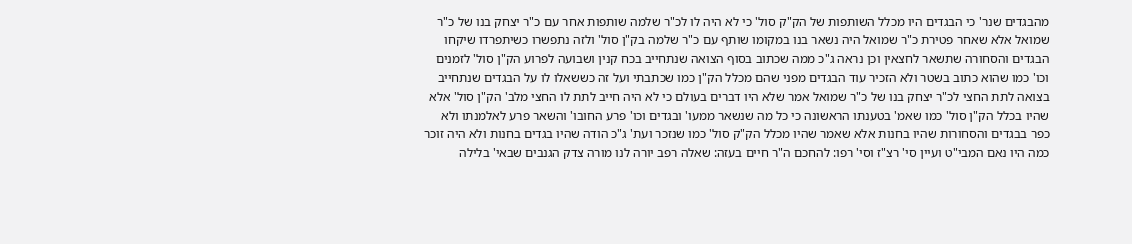מהבגדים שנר' כי הבגדים היו מכלל השותפות של הק"ק סול' כי לא היה לו לכ"ר שלמה שותפות אחר עם כ"ר יצחק בנו של כ"ר שמואל אלא שאחר פטירת כ"ר שמואל היה נשאר בנו במקומו שותף עם כ"ר שלמה בק"ן סול' ולזה נתפשרו כשיתפרדו שיקחו הבגדים והסחורה שתשאר לחצאין וכן נראה ג"כ ממה שכתוב בסוף הצואה שנתחייב בכח קנין ושבועה לפרוע הק"ן סול' לזמנים וכו' כמו שהוא כתוב בשטר ולא הזכיר עוד הבגדים מפני שהם מכלל הק"ן כמו שכתבתי ועל זה כששאלו לו על הבגדים שנתחייב בצואה לתת החצי לכ"ר יצחק בנו של כ"ר שמואל אמר שלא היו דברים בעולם כי לא היה חייב לתת לו החצי מלב' הק"ן סול' אלא שהיו בכלל הק"ן סול' כמו שאמ' בטענתו הראשונה כי כל מה שנשאר ממעו' ובגדים וכו' פרע החובו' והשאר פרע לאלמנתו ולא כפר בבגדים והסחורות שהיו בחנות אלא שאמר שהיו מכלל הק"ק סול' כמו שנזכר ועת' ג"כ הודה שהיו בגדים בחנות ולא היה זוכר כמה היו נאם המבי"ט ועיין סי' רצ"ז וסי' רפו: להחכם ה"ר חיים בעזה: שאלה רפב יורה לנו מורה צדק הגנבים שבאי' בלילה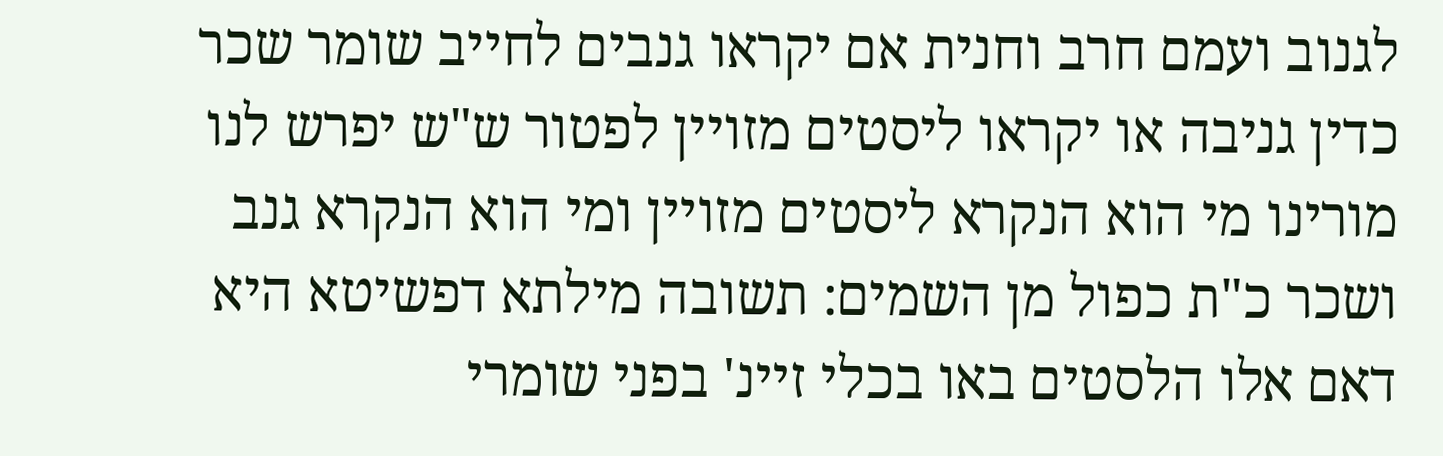לגנוב ועמם חרב וחנית אם יקראו גנבים לחייב שומר שכר כדין גניבה או יקראו ליסטים מזויין לפטור ש"ש יפרש לנו מורינו מי הוא הנקרא ליסטים מזויין ומי הוא הנקרא גנב ושכר כ"ת כפול מן השמים: תשובה מילתא דפשיטא היא דאם אלו הלסטים באו בכלי זיינ' בפני שומרי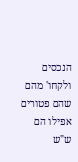הנכסים ולקחו' מהם שהם פטורים אפילו הם ש"ש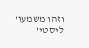וזהו משמעו' ליסטי'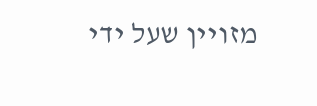מזויין שעל ידי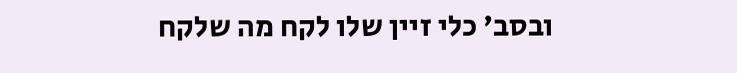ובסב' כלי זיין שלו לקח מה שלקח